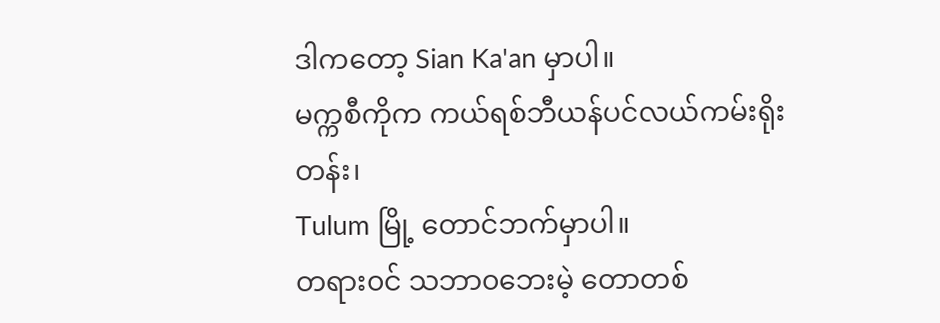ဒါကတော့ Sian Ka'an မှာပါ။
မက္ကစီကိုက ကယ်ရစ်ဘီယန်ပင်လယ်ကမ်းရိုးတန်း၊
Tulum မြို့ တောင်ဘက်မှာပါ။
တရား၀င် သဘာ၀ဘေးမဲ့ တောတစ်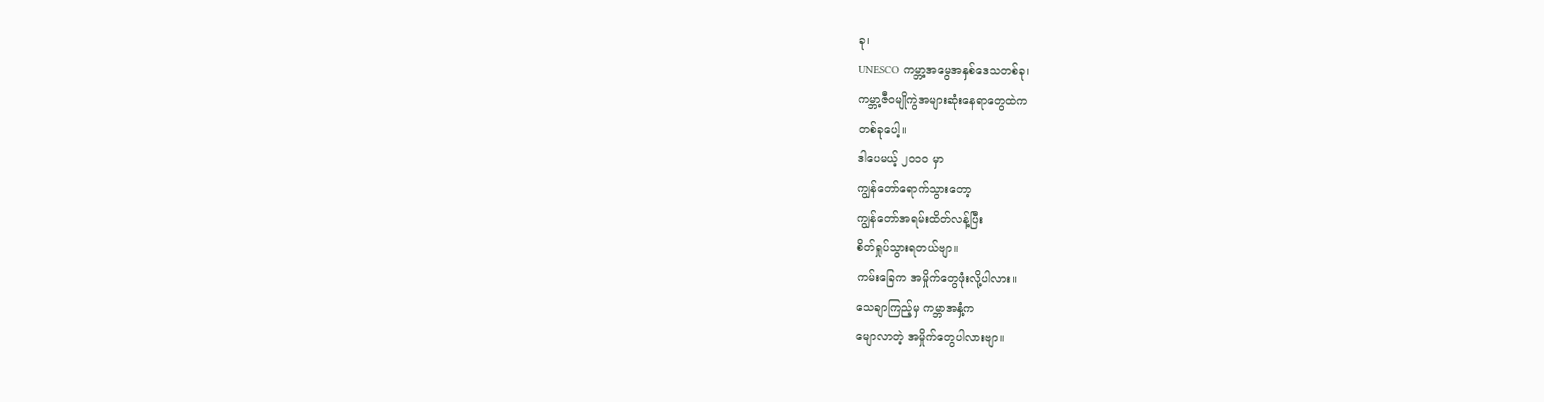ခု၊
UNESCO ကမ္ဘာ့အမွေအနှစ်ဒေသတစ်ခု၊
ကမ္ဘာ့ဇီဝမျိုကွဲအများဆုံးနေရာတွေထဲက
တစ်ခုပေါ့။
ဒါပေမယ့် ၂၀၁၀ မှာ
ကျွန်တော်ရောက်သွားတော့
ကျွန်တော်အရမ်းထိတ်လန့်ပြီး
စိတ်ရှုပ်သွားရတယ်ဗျာ။
ကမ်းခြေက အမှိုက်တွေဖုံးလို့ပါလား။
သေချာကြည့်မှ ကမ္ဘာအနှံ့က
မျောလာတဲ့ အမှိုက်တွေပါလားဗျာ။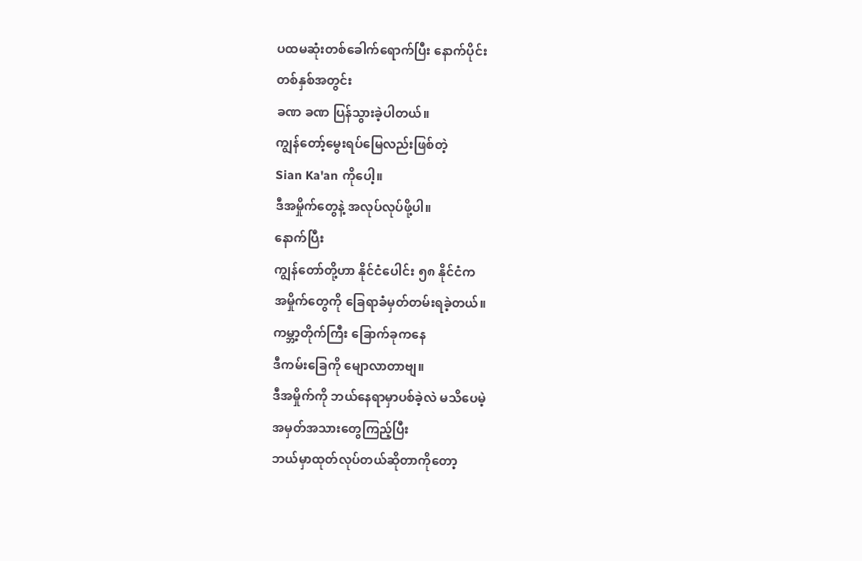ပထမဆုံးတစ်ခေါက်ရောက်ပြီး နောက်ပိုင်း
တစ်နှစ်အတွင်း
ခဏ ခဏ ပြန်သွားခဲ့ပါတယ်။
ကျွန်တော့်မွေးရပ်မြေလည်းဖြစ်တဲ့
Sian Ka'an ကိုပေါ့။
ဒီအမှိုက်တွေနဲ့ အလုပ်လုပ်ဖို့ပါ။
နောက်ပြီး
ကျွန်တော်တို့ဟာ နိုင်ငံပေါင်း ၅၈ နိုင်ငံက
အမှိုက်တွေကို ခြေရာခံမှတ်တမ်းရခဲ့တယ်။
ကမ္ဘာ့တိုက်ကြီး ခြောက်ခုကနေ
ဒီကမ်းခြေကို မျောလာတာဗျ။
ဒီအမှိုက်ကို ဘယ်နေရာမှာပစ်ခဲ့လဲ မသိပေမဲ့
အမှတ်အသားတွေကြည့်ပြီး
ဘယ်မှာထုတ်လုပ်တယ်ဆိုတာကိုတော့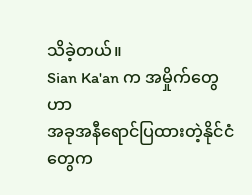သိခဲ့တယ်။
Sian Ka'an က အမှိုက်တွေဟာ
အခုအနီရောင်ပြထားတဲ့နိုင်ငံတွေက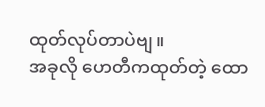ထုတ်လုပ်တာပဲဗျ။
အခုလို ဟေတီကထုတ်တဲ့ ထော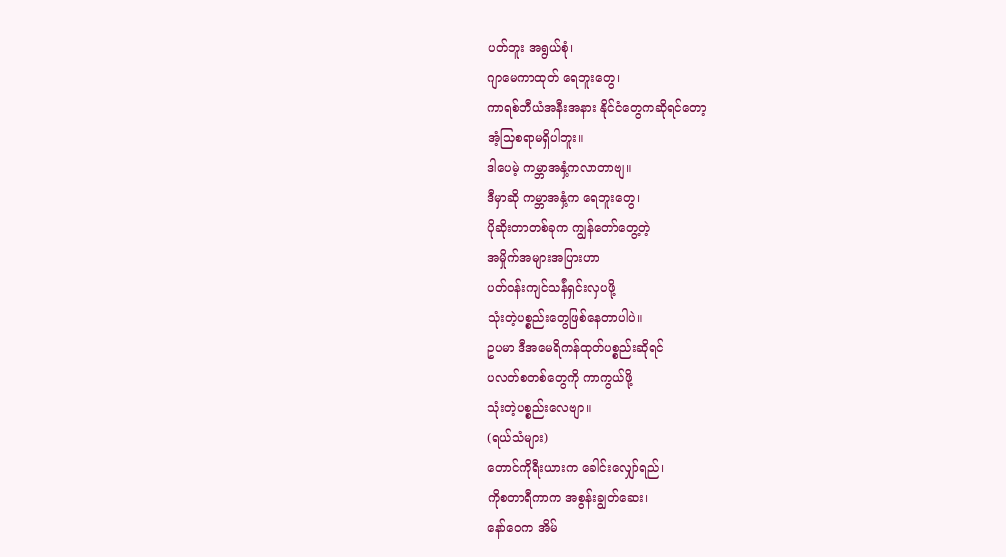ပတ်ဘူး အရွယ်စုံ၊
ဂျာမေကာထုတ် ရေဘူးတွေ၊
ကာရစ်ဘီယံအနီးအနား နိုင်ငံတွေကဆိုရင်တော့
အံ့သြစရာမရှိပါဘူး။
ဒါပေမဲ့ ကမ္ဘာအနှံ့ကလာတာဗျ။
ဒီမှာဆို ကမ္ဘာအနှံ့က ရေဘူးတွေ၊
ပိုဆိုးတာတစ်ခုက ကျွန်တော်တွေ့တဲ့
အမှိုက်အများအပြားဟာ
ပတ်ဝန်းကျင်သန်ံရှင်းလှပဖို့
သုံးတဲ့ပစ္စည်းတွေဖြစ်နေတာပါပဲ။
ဥပမာ ဒီအမေရိကန်ထုတ်ပစ္စည်းဆိုရင်
ပလတ်စတစ်တွေကို ကာကွယ်ဖို့
သုံးတဲ့ပစ္စည်းလေဗျာ။
(ရယ်သံများ)
တောင်ကိုရီးယားက ခေါင်းလျှော်ရည်၊
ကိုစတာရီကာက အစွန်းချွတ်ဆေး၊
နော်ဝေက အိမ်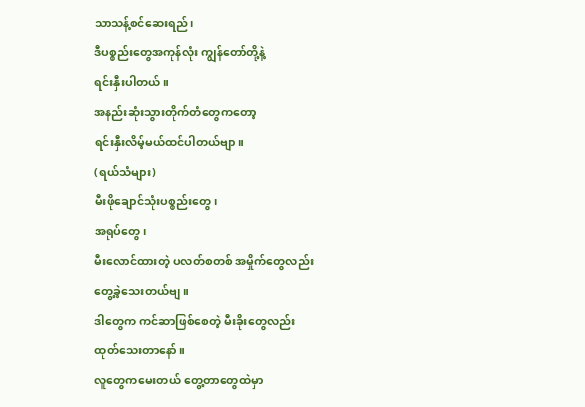သာသန့်စင်ဆေးရည်၊
ဒီပစ္စည်းတွေအကုန်လုံး ကျွန်တော်တို့နဲ့
ရင်းနှီးပါတယ်။
အနည်းဆုံးသွားတိုက်တံတွေကတော့
ရင်းနှီးလိမ့်မယ်ထင်ပါတယ်ဗျာ။
(ရယ်သံများ)
မီးဖိုချောင်သုံးပစ္စည်းတွေ၊
အရုပ်တွေ၊
မီးလောင်ထားတဲ့ ပလတ်စတစ် အမှိုက်တွေလည်း
တွေ့ခဲ့သေးတယ်ဗျ။
ဒါတွေက ကင်ဆာဖြစ်စေတဲ့ မီးခိုးတွေလည်း
ထုတ်သေးတာနော်။
လူတွေကမေးတယ် တွေ့တာတွေထဲမှာ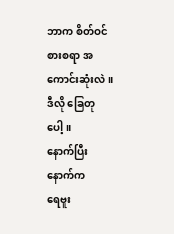ဘာက စိတ်ဝင်စားစရာ အကောင်းဆုံးလဲ။
ဒီလို ခြေတုပေါ့။
နောက်ပြီး နောက်က
ရေဗူး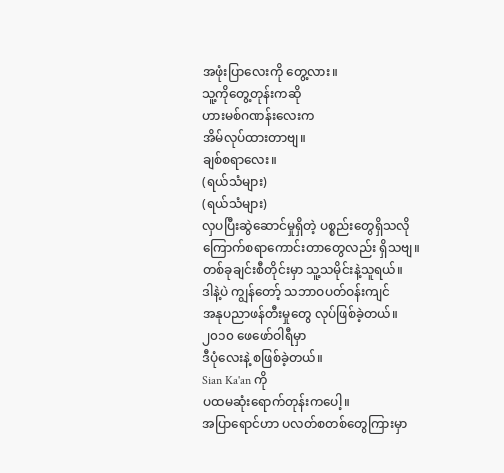အဖုံးပြာလေးကို တွေ့လား။
သူ့ကိုတွေ့တုန်းကဆို
ဟားမစ်ဂဏန်းလေးက
အိမ်လုပ်ထားတာဗျ။
ချစ်စရာလေး။
(ရယ်သံများ)
(ရယ်သံများ)
လှပပြီးဆွဲဆောင်မှုရှိတဲ့ ပစ္စည်းတွေရှိသလို
ကြောက်စရာကောင်းတာတွေလည်း ရှိသဗျ။
တစ်ခုချင်းစီတိုင်းမှာ သူ့သမိုင်းနဲ့သူရယ်။
ဒါနဲ့ပဲ ကျွန်တော့် သဘာဝပတ်ဝန်းကျင်
အနုပညာဖန်တီးမှုတွေ လုပ်ဖြစ်ခဲ့တယ်။
၂၀၁၀ ဖေဖော်ဝါရီမှာ
ဒီပုံလေးနဲ့ စဖြစ်ခဲ့တယ်။
Sian Ka'an ကို
ပထမဆုံးရောက်တုန်းကပေါ့။
အပြာရောင်ဟာ ပလတ်စတစ်တွေကြားမှာ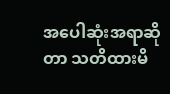အပေါဆုံးအရာဆိုတာ သတိထားမိ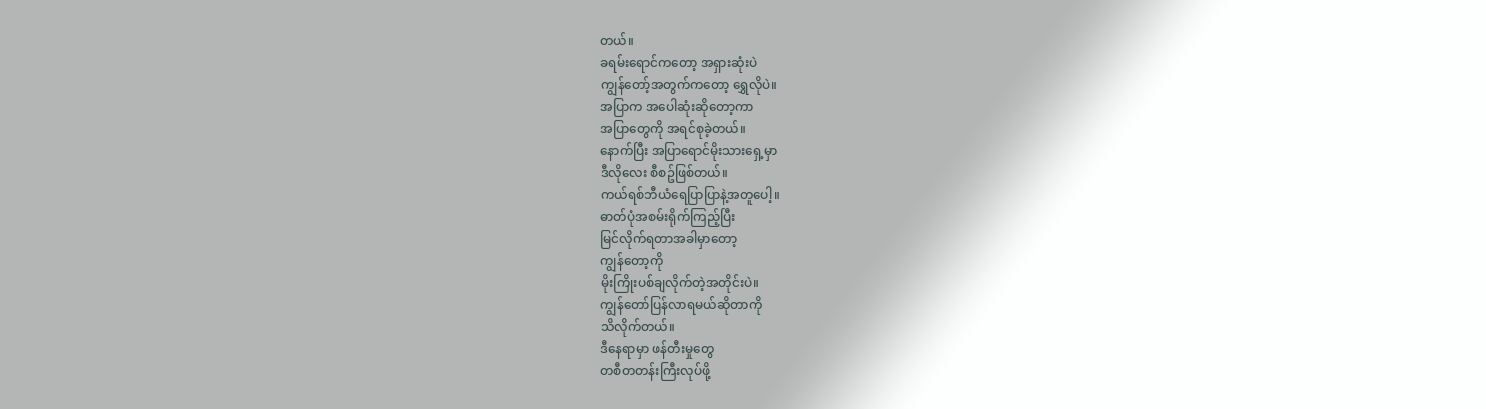တယ်။
ခရမ်းရောင်ကတော့ အရှားဆုံးပဲ
ကျွန်တော့်အတွက်ကတော့ ရွှေလိုပဲ။
အပြာက အပေါဆုံးဆိုတော့ကာ
အပြာတွေကို အရင်စုခဲ့တယ်။
နောက်ပြီး အပြာရောင်မိုးသားရှေ့မှာ
ဒီလိုလေး စီစဥ်ဖြစ်တယ်။
ကယ်ရစ်ဘီယံရေပြာပြာနဲ့အတူပေါ့။
ဓာတ်ပုံအစမ်းရိုက်ကြည့်ပြီး
မြင်လိုက်ရတာအခါမှာတော့
ကျွန်တော့ကို
မိုးကြိုးပစ်ချလိုက်တဲ့အတိုင်းပဲ။
ကျွန်တော်ပြန်လာရမယ်ဆိုတာကို
သိလိုက်တယ်။
ဒီနေရာမှာ ဖန်တီးမှုတွေ
တစီတတန်းကြီးလုပ်ဖို့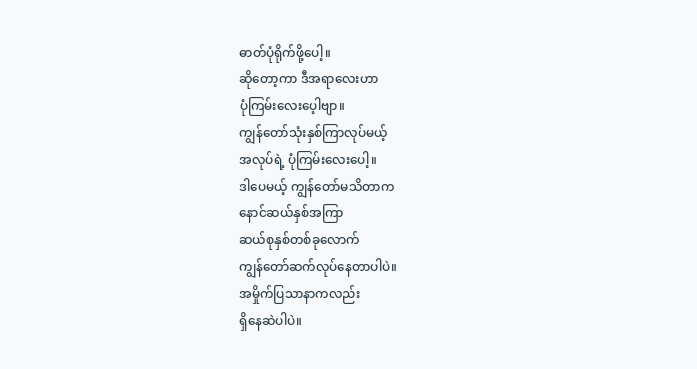ဓာတ်ပုံရိုက်ဖို့ပေါ့။
ဆိုတော့ကာ ဒီအရာလေးဟာ
ပုံကြမ်းလေးပေ့ါဗျာ။
ကျွန်တော်သုံးနှစ်ကြာလုပ်မယ့်
အလုပ်ရဲ့ ပုံကြမ်းလေးပေါ့။
ဒါပေမယ့် ကျွန်တော်မသိတာက
နောင်ဆယ်နှစ်အကြာ
ဆယ်စုနှစ်တစ်ခုလောက်
ကျွန်တော်ဆက်လုပ်နေတာပါပဲ။
အမှိုက်ပြသာနာကလည်း
ရှိနေဆဲပါပဲ။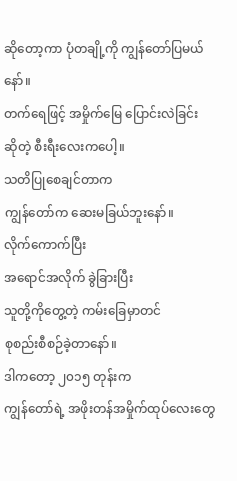ဆိုတော့ကာ ပုံတချို့ကို ကျွန်တော်ပြမယ်နော်။
တက်ရေဖြင့် အမှိုက်မြေ ပြောင်းလဲခြင်း
ဆိုတဲ့ စီးရီးလေးကပေါ့။
သတိပြုစေချင်တာက
ကျွန်တော်က ဆေးမခြယ်ဘူးနော်။
လိုက်ကောက်ပြီး
အရောင်အလိုက် ခွဲခြားပြီး
သူတို့ကိုတွေ့တဲ့ ကမ်းခြေမှာတင်
စုစည်းစီစဉ်ခဲ့တာနော်။
ဒါကတော့ ၂၀၁၅ တုန်းက
ကျွန်တော်ရဲ့ အဖိုးတန်အမှိုက်ထုပ်လေးတွေ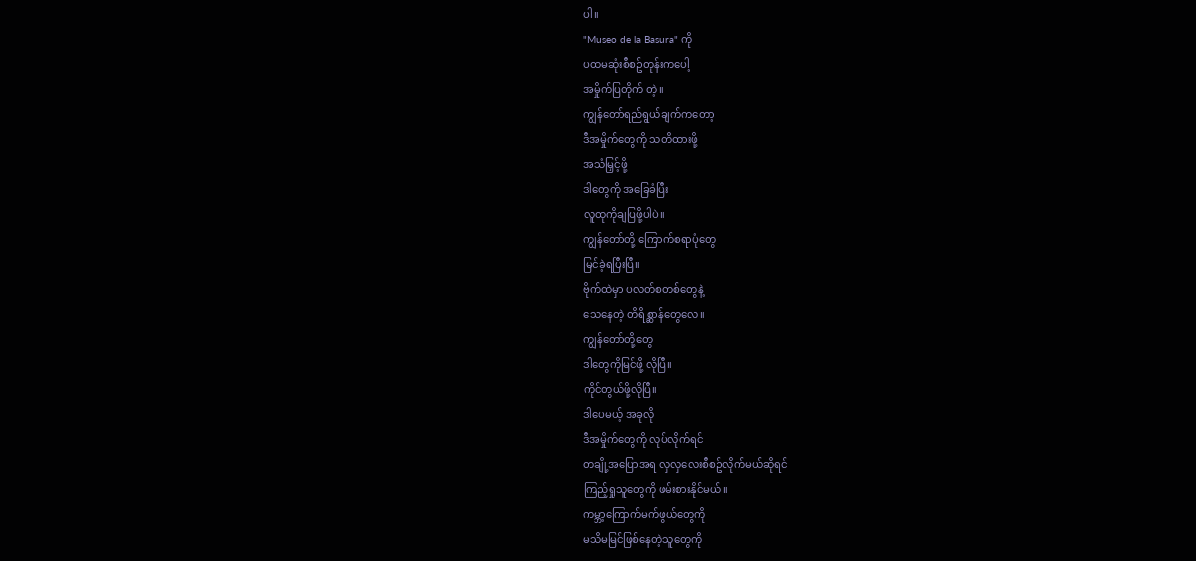ပါ။
"Museo de la Basura" ကို
ပထမဆုံးစီစဥ်တုန်းကပေါ့
အမှိုက်ပြတိုက် တဲ့။
ကျွန်တော်ရည်ရွယ်ချက်ကတော့
ဒီအမှိုက်တွေကို သတိထားဖို့
အသံမြှင့်ဖို့
ဒါတွေကို အခြေခံပြီး
လူထုကိုချပြဖို့ပါပဲ။
ကျွန်တော်တို့ ကြောက်စရာပုံတွေ
မြင်ခဲ့ရပြီးပြီ။
ဗိုက်ထဲမှာ ပလတ်စတစ်တွေနဲ့
သေနေတဲ့ တိရိစ္ဆာန်တွေလေ။
ကျွန်တော်တို့တွေ
ဒါတွေကိုမြင်ဖို့ လိုပြီ။
ကိုင်တွယ်ဖို့လိုပြီ။
ဒါပေမယ့် အခုလို
ဒီအမှိုက်တွေကို လုပ်လိုက်ရင်
တချို့အပြောအရ လှလှလေးစီစဥ်လိုက်မယ်ဆိုရင်
ကြည့်ရှုသူတွေကို ဖမ်းစားနိုင်မယ်။
ကမ္ဘာ့ကြောက်မက်ဖွယ်တွေကို
မသိမမြင်ဖြစ်နေတဲ့သူတွေကို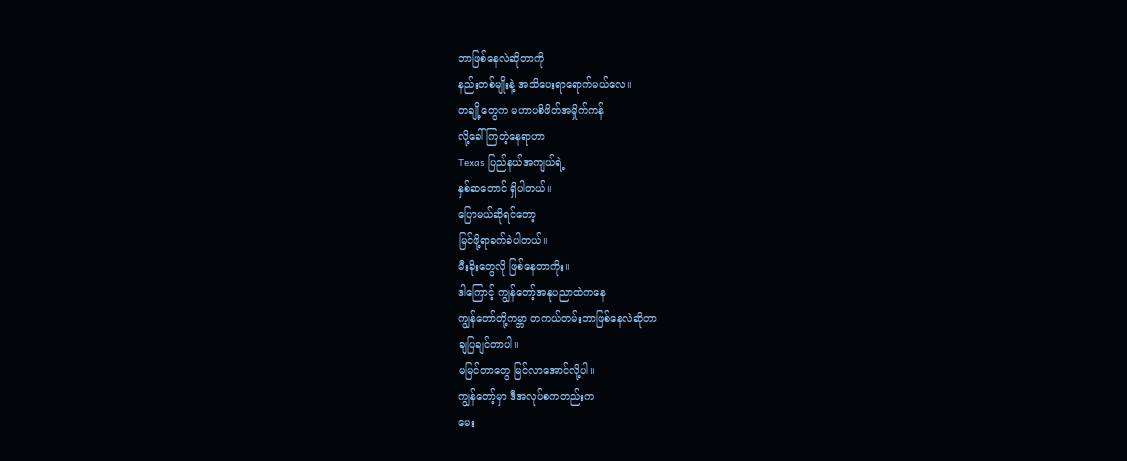ဘာဖြစ်နေလဲဆိုတာကို
နည်းတစ်မျိုးနဲ့ အသိပေးရာရောက်မယ်လေ။
တချို့တွေက မဟာပစိဖိတ်အမှိုက်ကန်
လို့ခေါ်ကြတဲ့နေရာဟာ
Texas ပြည်နယ်အကျယ်ရဲ့
နှစ်ဆတောင် ရှိပါတယ်။
ပြောမယ်ဆိုရင်တော့
မြင်ဖို့ရာခက်ခဲပါတယ်။
မီးခိုးတွေလို ဖြစ်နေတာကိုး။
ဒါကြောင့် ကျွန်တော့်အနုပညာထဲကနေ
ကျွန်တော်တို့ကမ္ဘာ တကယ်တမ်းဘာဖြစ်နေလဲဆိုတာ
ချပြချင်တာပါ။
မမြင်တာတွေ မြင်လာအောင်လို့ပါ။
ကျွန်တော့်မှာ ဒီအလုပ်စကတည်းက
မေး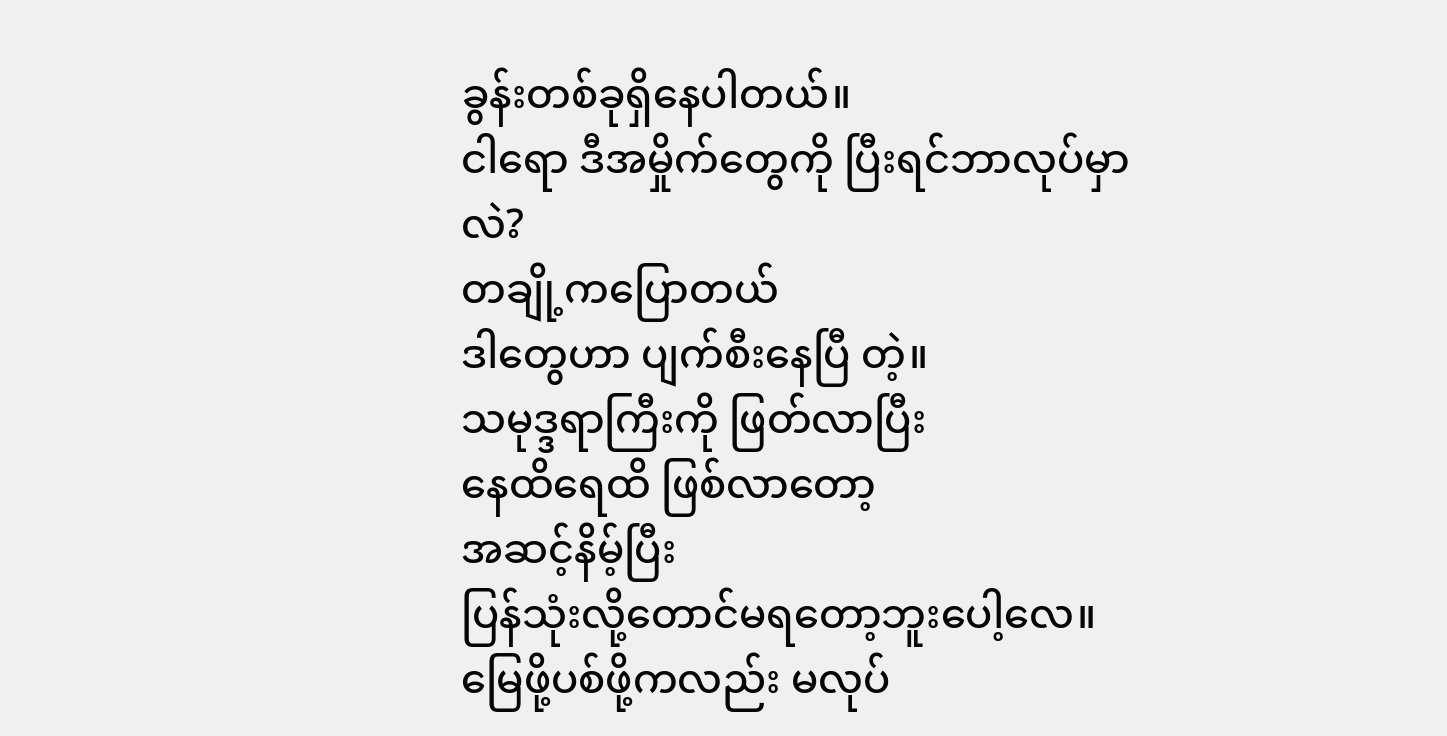ခွန်းတစ်ခုရှိနေပါတယ်။
ငါရော ဒီအမှိုက်တွေကို ပြီးရင်ဘာလုပ်မှာလဲ?
တချို့ကပြောတယ်
ဒါတွေဟာ ပျက်စီးနေပြီ တဲ့။
သမုဒ္ဒရာကြီးကို ဖြတ်လာပြီး
နေထိရေထိ ဖြစ်လာတော့
အဆင့်နိမ့်ပြီး
ပြန်သုံးလို့တောင်မရတော့ဘူးပေါ့လေ။
မြေဖို့ပစ်ဖို့ကလည်း မလုပ်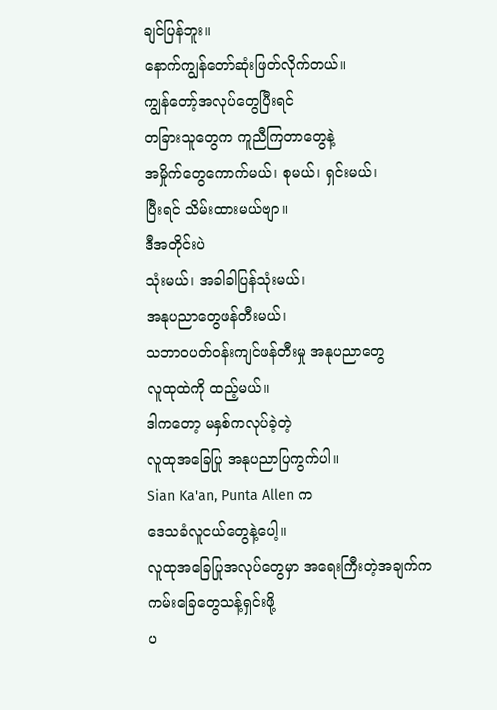ချင်ပြန်ဘူး။
နောက်ကျွန်တော်ဆုံးဖြတ်လိုက်တယ်။
ကျွန်တော့်အလုပ်တွေပြီးရင်
တခြားသူတွေက ကူညီကြတာတွေနဲ့
အမှိုက်တွေကောက်မယ်၊ စုမယ်၊ ရှင်းမယ်၊
ပြီးရင် သိမ်းထားမယ်ဗျာ။
ဒီအတိုင်းပဲ
သုံးမယ်၊ အခါခါပြန်သုံးမယ်၊
အနုပညာတွေဖန်တီးမယ်၊
သဘာဝပတ်ဝန်းကျင်ဖန်တီးမှု အနုပညာတွေ
လူထုထဲကို ထည့်မယ်။
ဒါကတော့ မနှစ်ကလုပ်ခဲ့တဲ့
လူထုအခြေပြု အနုပညာပြကွက်ပါ။
Sian Ka'an, Punta Allen က
ဒေသခံလူငယ်တွေနဲ့ပေါ့။
လူထုအခြေပြုအလုပ်တွေမှာ အရေးကြီးတဲ့အချက်က
ကမ်းခြေတွေသန့်ရှင်းဖို့
ပ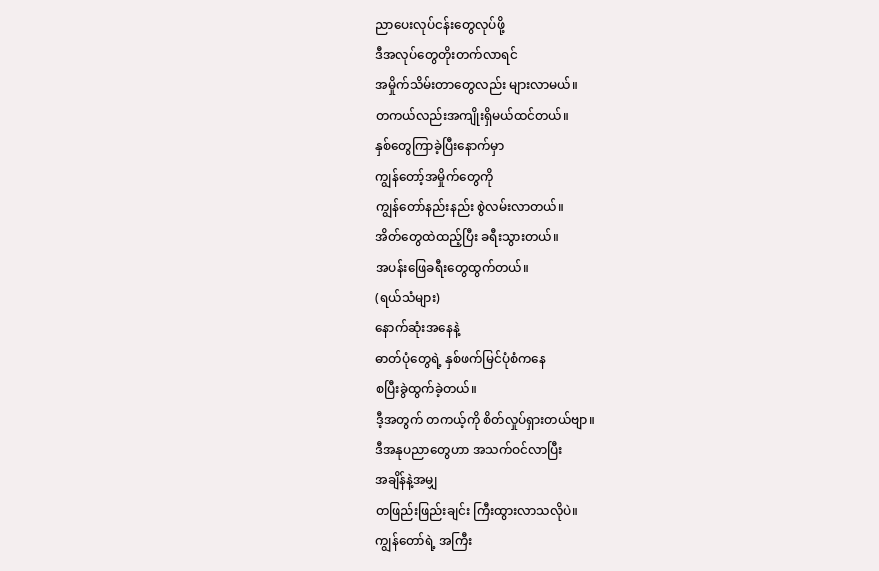ညာပေးလုပ်ငန်းတွေလုပ်ဖို့
ဒီအလုပ်တွေတိုးတက်လာရင်
အမှိုက်သိမ်းတာတွေလည်း များလာမယ်။
တကယ်လည်းအကျိုးရှိမယ်ထင်တယ်။
နှစ်တွေကြာခဲ့ပြီးနောက်မှာ
ကျွန်တော့်အမှိုက်တွေကို
ကျွန်တော်နည်းနည်း စွဲလမ်းလာတယ်။
အိတ်တွေထဲထည့်ပြီး ခရီးသွားတယ်။
အပန်းဖြေခရီးတွေထွက်တယ်။
(ရယ်သံများ)
နောက်ဆုံးအနေနဲ့
ဓာတ်ပုံတွေရဲ့ နှစ်ဖက်မြင်ပုံစံကနေ
စပြီးခွဲထွက်ခဲ့တယ်။
ဒီ့အတွက် တကယ့်ကို စိတ်လှုပ်ရှားတယ်ဗျာ။
ဒီအနုပညာတွေဟာ အသက်ဝင်လာပြီး
အချိန်နဲ့အမျှ
တဖြည်းဖြည်းချင်း ကြီးထွားလာသလိုပဲ။
ကျွန်တော်ရဲ့ အကြီး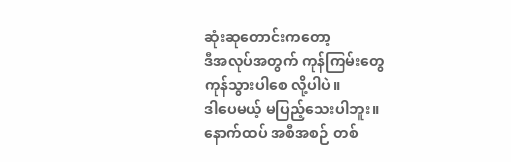ဆုံးဆုတောင်းကတော့
ဒီအလုပ်အတွက် ကုန်ကြမ်းတွေ
ကုန်သွားပါစေ လို့ပါပဲ။
ဒါပေမယ့် မပြည့်သေးပါဘူး။
နောက်ထပ် အစီအစဉ် တစ်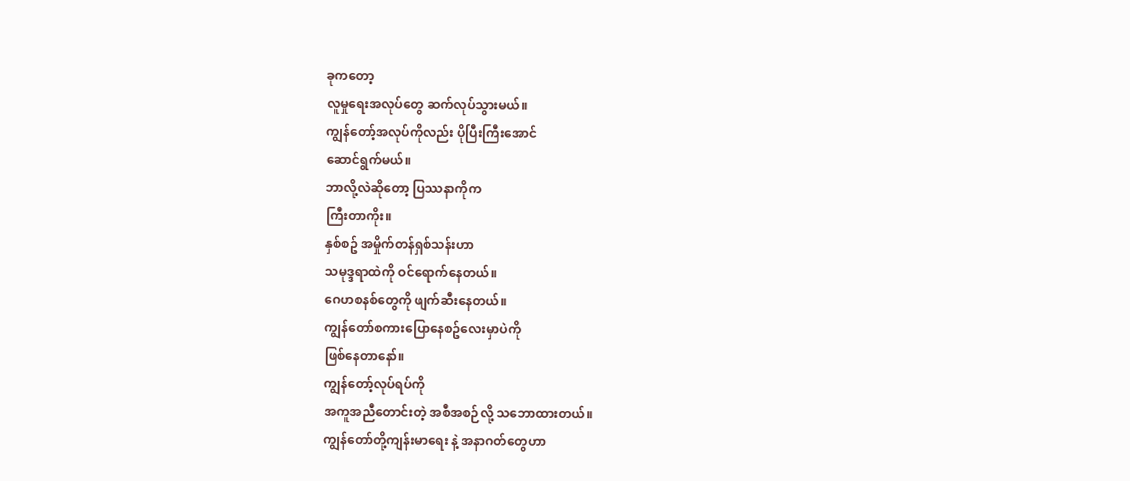ခုကတော့
လူမှုရေးအလုပ်တွေ ဆက်လုပ်သွားမယ်။
ကျွန်တော့်အလုပ်ကိုလည်း ပိုပြီးကြီးအောင်
ဆောင်ရွက်မယ်။
ဘာလို့လဲဆိုတော့ ပြဿနာကိုက
ကြီးတာကိုး။
နှစ်စဥ် အမှိုက်တန်ရှစ်သန်းဟာ
သမုဒ္ဒရာထဲကို ဝင်ရောက်နေတယ်။
ဂေဟစနစ်တွေကို ဖျက်ဆီးနေတယ်။
ကျွန်တော်စကားပြောနေစဥ်လေးမှာပဲကို
ဖြစ်နေတာနော်။
ကျွန်တော့်လုပ်ရပ်ကို
အကူအညီတောင်းတဲ့ အစီအစဉ်လို့ သဘောထားတယ်။
ကျွန်တော်တို့ကျန်းမာရေး နဲ့ အနာဂတ်တွေဟာ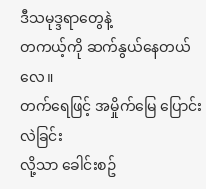ဒီသမုဒ္ဒရာတွေနဲ့
တကယ့်ကို ဆက်နွယ်နေတယ်လေ။
တက်ရေဖြင့် အမှိုက်မြေ ပြောင်းလဲခြင်း
လို့သာ ခေါင်းစဥ်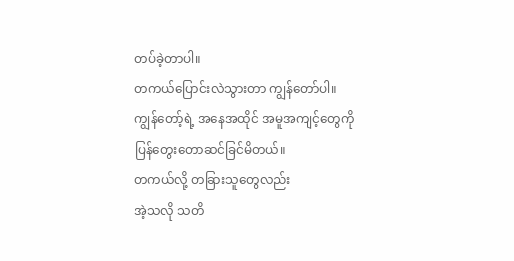တပ်ခဲ့တာပါ။
တကယ်ပြောင်းလဲသွားတာ ကျွန်တော်ပါ။
ကျွန်တော့်ရဲ့ အနေအထိုင် အမူအကျင့်တွေကို
ပြန်တွေးတောဆင်ခြင်မိတယ်။
တကယ်လို့ တခြားသူတွေလည်း
အဲ့သလို သတိ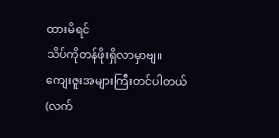ထားမိရင်
သိပ်ကိုတန်ဖိုးရှိလာမှာဗျ။
ကျေးဇူးအများကြီးတင်ပါတယ်
(လက်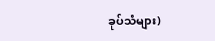ခုပ်သံများ)